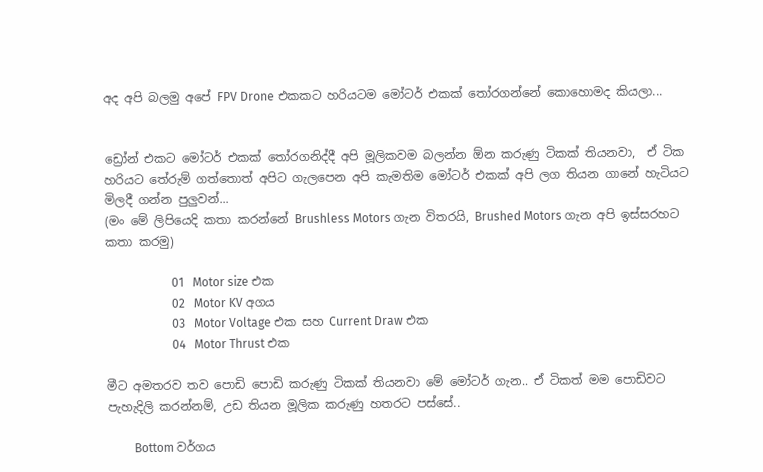අද අපි බලමු අපේ FPV Drone එකකට හරියටම මෝටර් එකක් තෝරගන්නේ කොහොමද කියලා...


ඩ්‍රෝන් එකට මෝටර් එකක් තෝරගනිද්දී අපි මූලිකවම බලන්න ඕන කරුණු ටිකක් තියනවා,  ඒ ටික හරියට තේරුම් ගත්තොත් අපිට ගැලපෙන අපි කැමතිම මෝටර් එකක් අපි ලග තියන ගානේ හැටියට මිලදී ගන්න පුලුවන්...
(මං මේ ලිපියෙදි කතා කරන්නේ Brushless Motors ගැන විතරයි, Brushed Motors ගැන අපි ඉස්සරහට කතා කරමු)

                      01   Motor size එක
                      02   Motor KV අගය
                      03   Motor Voltage එක සහ Current Draw එක
                      04   Motor Thrust එක

මීට අමතරව තව පොඩි පොඩි කරුණු ටිකක් තියනවා මේ මෝටර් ගැන.. ඒ ටිකත් මම පොඩිවට පැහැදිලි කරන්නම්, උඩ තියන මූලික කරුණු හතරට පස්සේ..

         Bottom වර්ගය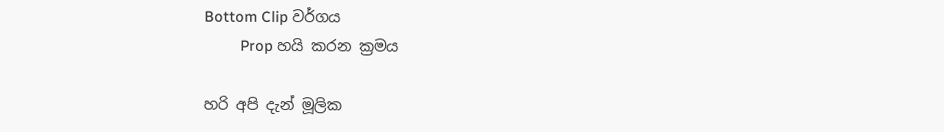Bottom Clip වර්ගය
         Prop හයි කරන ක්‍රමය

හරි අපි දැන් මූලික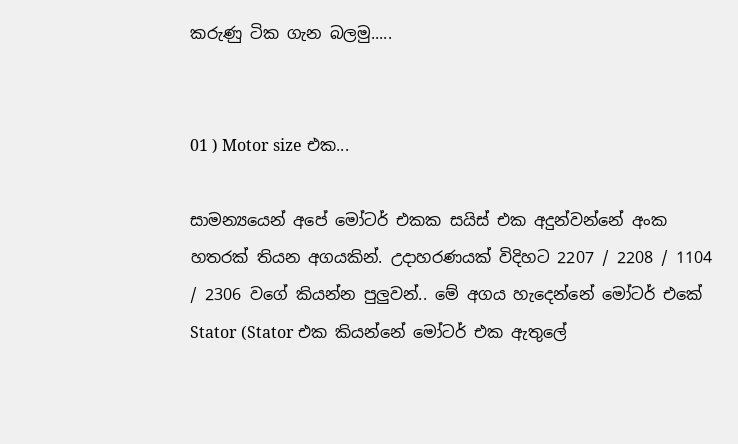කරුණු ටික ගැන බලමු.....


01 ) Motor size එක...

සාමන්‍යයෙන් අපේ මෝටර් එකක සයිස් එක අදුන්වන්නේ අංක හතරක් තියන අගයකින්. උදාහරණයක් විදිහට 2207 / 2208 / 1104 / 2306 වගේ කියන්න පුලුවන්.. මේ අගය හැදෙන්නේ මෝටර් එකේ Stator (Stator එක කියන්නේ මෝටර් එක ඇතුලේ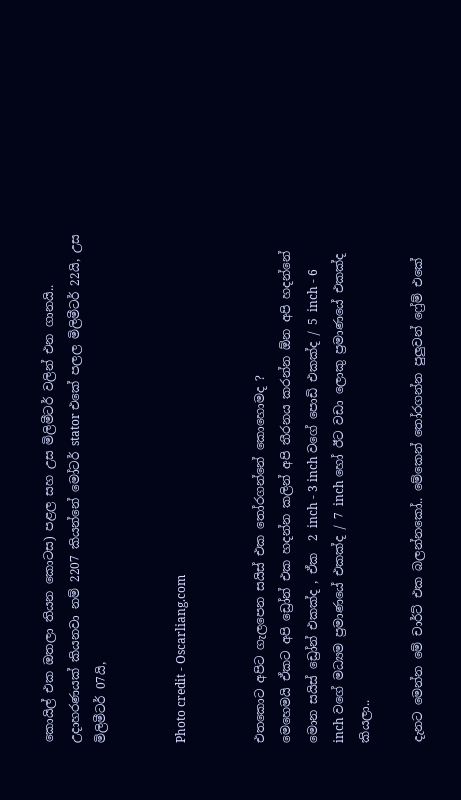කොයිල් එක ඔතලා තියන කොටස) පළල සහ උස මිලිමීටර් වලින් එන ගානයි..  උදාහරණයක් කියනවා නම් 2207 කියන්නේ මෝටර් stator එකේ පලල මිලිමීටර් 22යි, උස මිලිමීටර් 07යි,


Photo credit - Oscarliang.com


එතකොට අපිට ගැලපෙන සයිස් එක තෝරගන්නේ කොහොමද ?
මෙහෙමයි ඒකට අපි ඩ්‍රෝන් එක හදන්න කලින් අපි තීරනය කරන්න ඕන අපි හදන්නේ මොන සයිස් ඩ්‍රෝන් එකක්ද , ඒක  2 inch - 3 inch වගේ පොඩි එකක්ද / 5 inch - 6 inch වගේ මධ්‍යම ප්‍රමාණයේ එකක්ද / 7 inch හෝ ඊට වඩා ලොකු ප්‍රමාණයේ එකක්ද කියලා..

දැනට මෙන්න මේ චාර්ට් එක බලන්නකෝ.. මේකෙන් තෝරගන්න පුලුවන් ෆ්‍රේම් එකේ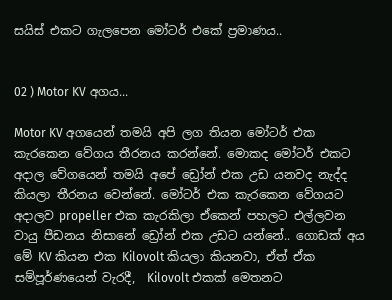සයිස් එකට ගැලපෙන මෝටර් එකේ ප්‍රමාණය..


02 ) Motor KV අගය...

Motor KV අගයෙන් තමයි අපි ලග තියන මෝටර් එක කැරකෙන වේගය තීරනය කරන්නේ. මොකද මෝටර් එකට අදාල වේගයෙන් තමයි අපේ ඩ්‍රෝන් එක උඩ යනවද නැද්ද කියලා තීරනය වෙන්නේ. මෝටර් එක කැරකෙන වේගයට අදාලව propeller එක කැරකිලා ඒකෙන් පහලට එල්ලවන වායු පීඩනය නිසානේ ඩ්‍රෝන් එක උඩට යන්නේ.. ගොඩක් අය මේ KV කියන එක Kilovolt කියලා කියනවා, ඒත් ඒක සම්පූර්ණයෙන් වැරදී,  Kilovolt එකක් මෙතනට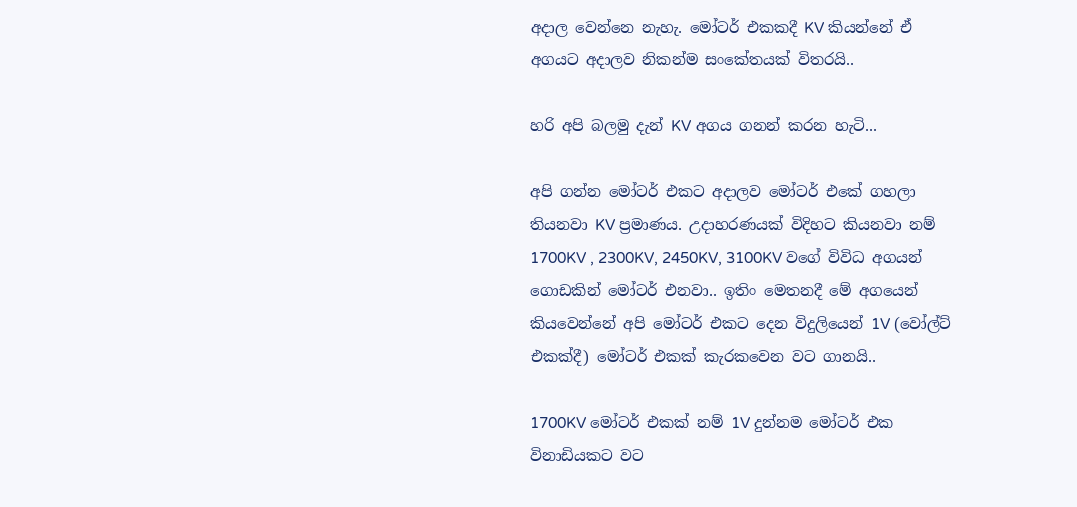අදාල වෙන්නෙ නැහැ. මෝටර් එකකදී KV කියන්නේ ඒ අගයට අදාලව නිකන්ම සංකේතයක් විතරයි..

හරි අපි බලමු දැන් KV අගය ගනන් කරන හැටි...

අපි ගන්න මෝටර් එකට අදාලව මෝටර් එකේ ගහලා තියනවා KV ප්‍රමාණය. උදාහරණයක් විදිහට කියනවා නම් 1700KV , 2300KV, 2450KV, 3100KV වගේ විවිධ අගයන් ගොඩකින් මෝටර් එනවා.. ඉතිං මෙතනදී මේ අගයෙන් කියවෙන්නේ අපි මෝටර් එකට දෙන විදුලියෙන් 1V (වෝල්ට් එකක්දී) මෝටර් එකක් කැරකවෙන වට ගානයි..

1700KV මෝටර් එකක් නම් 1V දුන්නම මෝටර් එක විනාඩියකට වට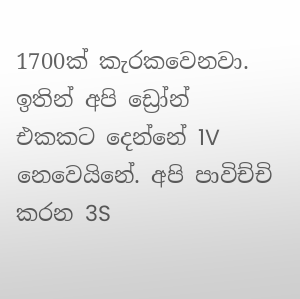1700ක් කැරකවෙනවා. ඉතින් අපි ඩ්‍රෝන් එකකට දෙන්නේ 1V නෙවෙයිනේ. අපි පාවිච්චි කරන 3S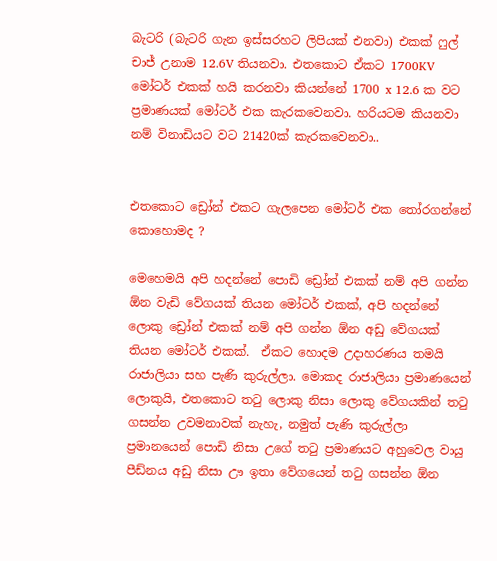බැටරි (බැටරි ගැන ඉස්සරහට ලිපියක් එනවා) එකක් ෆුල් චාජ් උනාම 12.6V තියනවා. එතකොට ඒකට 1700KV මෝටර් එකක් හයි කරනවා කියන්නේ 1700 x 12.6 ක වට ප්‍රමාණයක් මෝටර් එක කැරකවෙනවා. හරියටම කියනවා නම් විනාඩියට වට 21420ක් කැරකවෙනවා..


එතකොට ඩ්‍රෝන් එකට ගැලපෙන මෝටර් එක තෝරගන්නේ කොහොමද ?

මෙහෙමයි අපි හදන්නේ පොඩි ඩ්‍රෝන් එකක් නම් අපි ගන්න ඕන වැඩි වේගයක් තියන මෝටර් එකක්, අපි හදන්නේ ලොකු ඩ්‍රෝන් එකක් නම් අපි ගන්න ඕන අඩු වේගයක් තියන මෝටර් එකක්.  ඒකට හොදම උදාහරණය තමයි රාජාලියා සහ පැණි කුරුල්ලා. මොකද රාජාලියා ප්‍රමාණයෙන් ලොකුයි, එතකොට තටු ලොකු නිසා ලොකු වේගයකින් තටු ගසන්න උවමනාවක් නැහැ, නමුත් පැණි කුරුල්ලා ප්‍රමානයෙන් පොඩි නිසා උගේ තටු ප්‍රමාණයට අහුවෙල වායු පීඩ්නය අඩු නිසා ඌ ඉතා වේගයෙන් තටු ගසන්න ඕන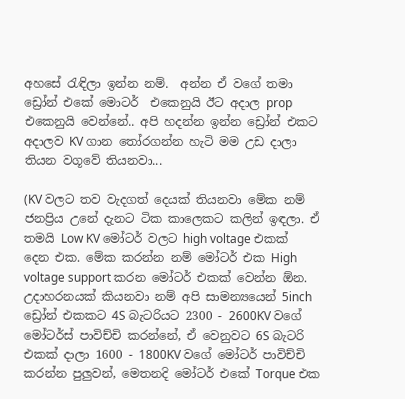අහසේ රැඳිලා ඉන්න නම්.  අන්න ඒ වගේ තමා ඩ්‍රෝන් එකේ මොටර්  එකෙනුයි ඊට අදාල prop එකෙනුයි වෙන්නේ.. අපි හදන්න ඉන්න ඩ්‍රෝන් එකට අදාලව KV ගාන තෝරගන්න හැටි මම උඩ දාලා තියන වගූවේ තියනවා...

(KV වලට තව වැදගත් දෙයක් තියනවා මේක නම් ජනප්‍රිය උනේ දැනට ටික කාලෙකට කලින් ඉඳලා. ඒ තමයි Low KV මෝටර් වලට high voltage එකක් දෙන එක. මේක කරන්න නම් මෝටර් එක High voltage support කරන මෝටර් එකක් වෙන්න ඕන. උදාහරනයක් කියනවා නම් අපි සාමන්‍ය‍යෙන් 5inch ඩ්‍රෝන් එකකට 4S බැටරියට 2300 - 2600KV වගේ මෝටර්ස් පාවිච්චි කරන්නේ, ඒ වෙනුවට 6S බැටරි එකක් දාලා 1600 - 1800KV වගේ මෝටර් පාවිච්චි කරන්න පුලුවන්, මෙතනදි මෝටර් එකේ Torque එක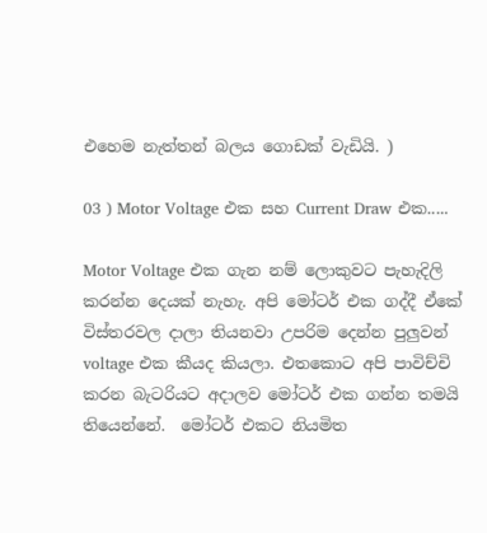එහෙම නැත්තන් බලය ගොඩක් වැඩියි. )

03 ) Motor Voltage එක සහ Current Draw එක.....

Motor Voltage එක ගැන නම් ලොකුවට පැහැදිලි කරන්න දෙයක් නැහැ. අපි මෝටර් එක ගද්දී ඒකේ විස්තරවල දාලා තියනවා උපරිම දෙන්න පුලුවන් voltage එක කීයද කියලා. එතකොට අපි පාවිච්චි කරන බැටරියට අදාලව මෝටර් එක ගන්න තමයි තියෙන්නේ.  මෝටර් එකට නියමිත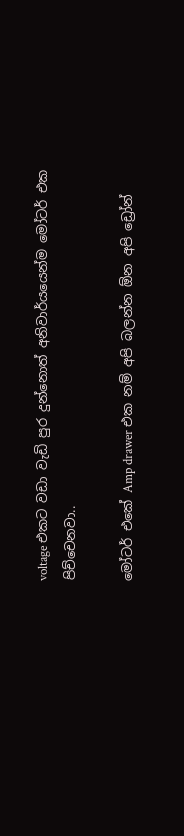voltage එකට වඩා වැඩි පුර දුන්නොත් අනිවාර්යයෙන්ම මෝටර් එක පිච්චෙනවා..

මෝටර් එකේ Amp drawer එක නම් අපි බලන්න ඕන අපි ඩ්‍රෝන්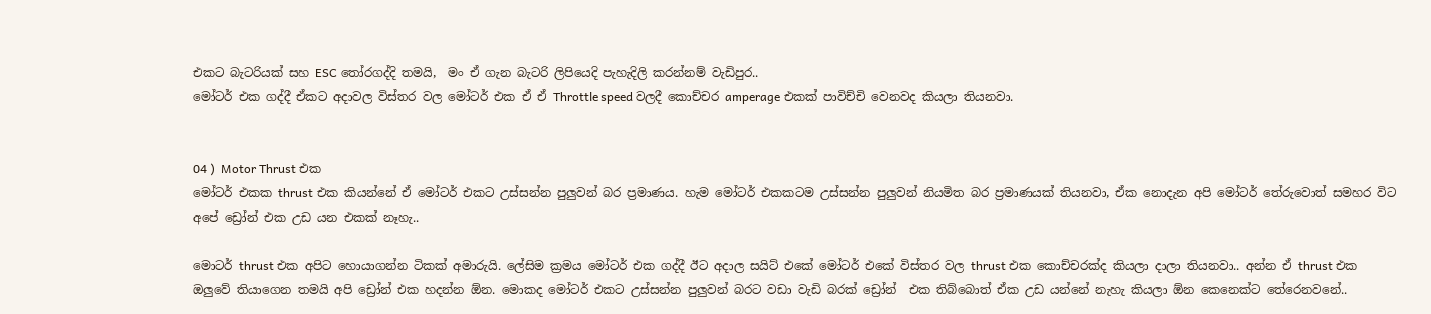එකට බැටරියක් සහ ESC තෝරගද්දි තමයි,  මං ඒ ගැන බැටරි ලිපියෙදි පැහැදිලි කරන්නම් වැඩිපුර..
මෝටර් එක ගද්දී ඒකට අදාවල විස්තර වල මෝටර් එක ඒ ඒ Throttle speed වලදී කොච්චර amperage එකක් පාවිච්චි වෙනවද කියලා තියනවා.


04 )  Motor Thrust එක
මෝටර් එකක thrust එක කියන්නේ ඒ මෝටර් එකට උස්සන්න පුලුවන් බර ප්‍රමාණය. හැම මෝටර් එකකටම උස්සන්න පුලුවන් නියමිත බර ප්‍රමාණයක් තියනවා, ඒක නොදැන අපි මෝටර් තේරුවොත් සමහර විට අපේ ඩ්‍රෝන් එක උඩ යන එකක් නෑහැ..

මොටර් thrust එක අපිට හොයාගන්න ටිකක් අමාරුයි. ලේසිම ක්‍රමය මෝටර් එක ගද්දී ඊට අදාල සයිට් එකේ මෝටර් එකේ විස්තර වල thrust එක කොච්චරක්ද කියලා දාලා තියනවා.. අන්න ඒ thrust එක ඔලුවේ තියාගෙන තමයි අපි ඩ්‍රෝන් එක හදන්න ඕන. මොකද මෝටර් එකට උස්සන්න පුලුවන් බරට වඩා වැඩි බරක් ඩ්‍රෝන්  එක තිබ්බොත් ඒක උඩ යන්නේ නැහැ කියලා ඕන කෙනෙක්ට තේරෙනවනේ..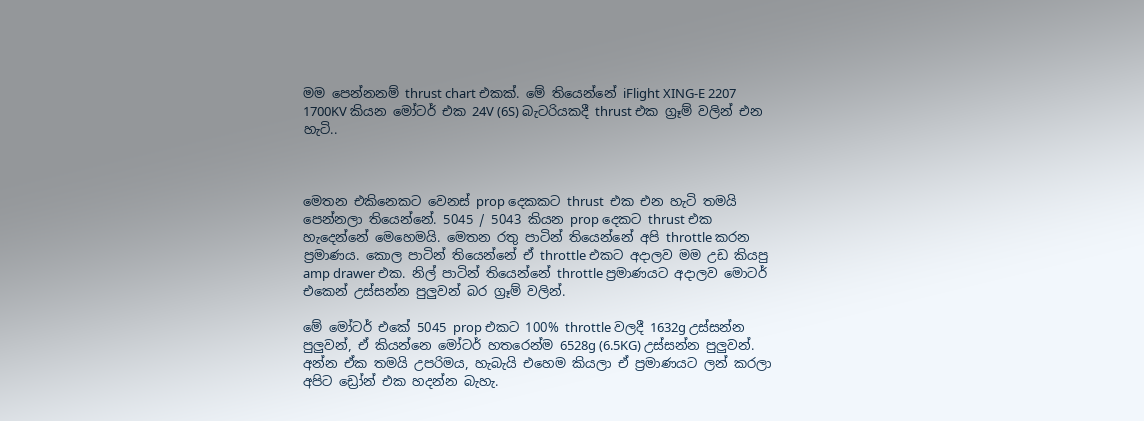මම පෙන්නනම් thrust chart එකක්. මේ තියෙන්නේ iFlight XING-E 2207 1700KV කියන මෝටර් එක 24V (6S) බැටරියකදී thrust එක ග්‍රෑම් වලින් එන හැටි..



මෙතන එකිනෙකට වෙනස් prop දෙකකට thrust  එක එන හැටි තමයි පෙන්නලා තියෙන්නේ. 5045 / 5043 කියන prop දෙකට thrust එක හැදෙන්නේ මෙහෙමයි. මෙතන රතු පාටින් තියෙන්නේ අපි throttle කරන ප්‍රමාණය. කොල පාටින් තියෙන්නේ ඒ throttle එකට අදාලව මම උඩ කියපු amp drawer එක. නිල් පාටින් තියෙන්නේ throttle ප්‍රමාණයට අදාලව මොටර් එකෙන් උස්සන්න පුලුවන් බර ග්‍රෑම් වලින්.

මේ මෝටර් එකේ 5045 prop එකට 100% throttle වලදී 1632g උස්සන්න පුලුවන්, ඒ කියන්නෙ මෝටර් හතරෙන්ම 6528g (6.5KG) උස්සන්න පුලුවන්. අන්න ඒක තමයි උපරිමය, හැබැයි එහෙම කියලා ඒ ප්‍රමාණයට ලන් කරලා අපිට ඩ්‍රෝන් එක හදන්න බැහැ.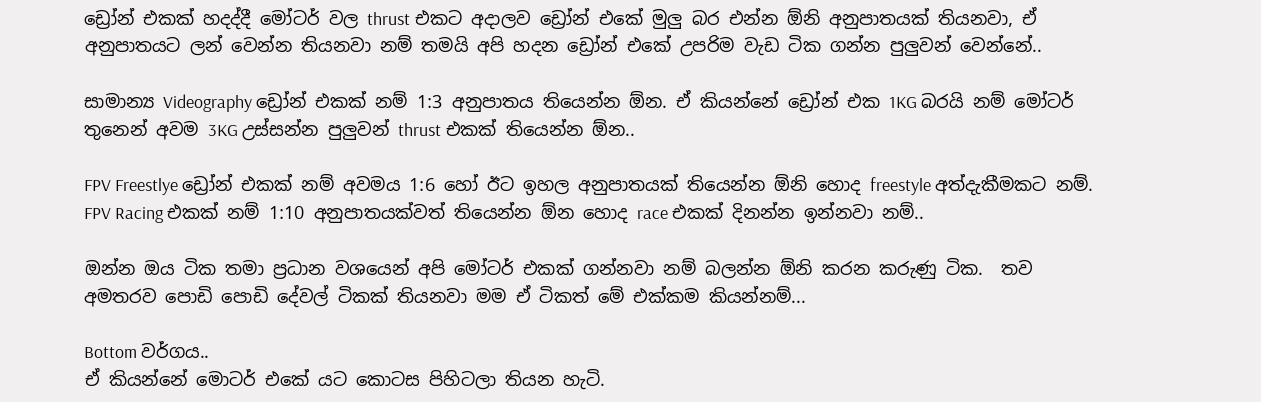ඩ්‍රෝන් එකක් හදද්දී මෝටර් වල thrust එකට අදාලව ඩ්‍රෝන් එකේ මුලු බර එන්න ඕනි අනුපාතයක් තියනවා, ඒ අනුපාතයට ලන් වෙන්න තියනවා නම් තමයි අපි හදන ඩ්‍රෝන් එකේ උපරිම වැඩ ටික ගන්න පුලුවන් වෙන්නේ..

සාමාන්‍ය Videography ඩ්‍රෝන් එකක් නම් 1:3 අනුපාතය තියෙන්න ඕන. ඒ කියන්නේ ඩ්‍රෝන් එක 1KG බරයි නම් මෝටර් තුනෙන් අවම 3KG උස්සන්න පුලුවන් thrust එකක් තියෙන්න ඕන..

FPV Freestlye ඩ්‍රෝන් එකක් නම් අවමය 1:6 හෝ ඊට ඉහල අනුපාතයක් තියෙන්න ඕනි හොද freestyle අත්දැකීමකට නම්. FPV Racing එකක් නම් 1:10 අනුපාතයක්වත් තියෙන්න ඕන හොද race එකක් දිනන්න ඉන්නවා නම්..

ඔන්න ඔය ටික තමා ප්‍රධාන වශයෙන් අපි මෝටර් එකක් ගන්නවා නම් බලන්න ඕනි කරන කරුණු ටික.  තව අමතරව පොඩි පොඩි දේවල් ටිකක් තියනවා මම ඒ ටිකත් මේ එක්කම කියන්නම්...

Bottom වර්ගය..
ඒ කියන්නේ මොටර් එකේ යට කොටස පිහිටලා තියන හැටි.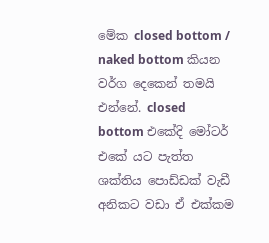මේක closed bottom / naked bottom කියන වර්ග දෙකෙන් තමයි එන්නේ. closed bottom එකේදි මෝටර් එකේ යට පැත්ත ශක්තිය පොඩ්ඩක් වැඩී අනිකට වඩා ඒ එක්කම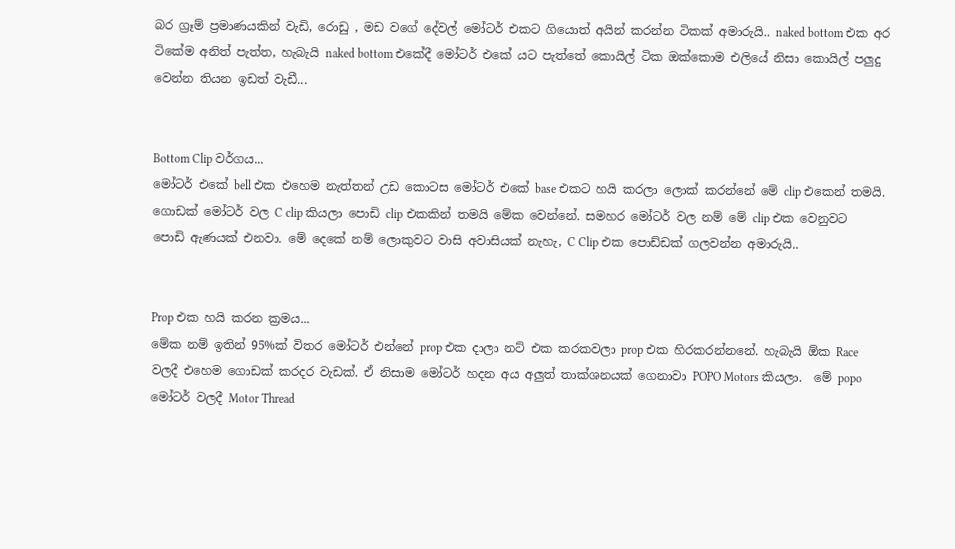බර ග්‍රෑම් ප්‍රමාණයකින් වැඩි, රොඩු , මඩ වගේ දේවල් මෝටර් එකට ගියොත් අයින් කරන්න ටිකක් අමාරුයි.. naked bottom එක අර ටිකේම අනිත් පැත්ත, හැබැයි naked bottom එකේදී මෝටර් එකේ යට පැත්තේ කොයිල් ටික ඔක්කොම එලියේ නිසා කොයිල් පලුදු වෙන්න තියන ඉඩත් වැඩී...


Bottom Clip වර්ගය...
මෝටර් එකේ bell එක එහෙම නැත්තන් උඩ කොටස මෝටර් එකේ base එකට හයි කරලා ලොක් කරන්නේ මේ clip එකෙන් තමයි. ගොඩක් මෝටර් වල C clip කියලා පොඩි clip එකකින් තමයි මේක වෙන්නේ. සමහර මෝටර් වල නම් මේ clip එක වෙනුවට පොඩි ඇණයක් එනවා. මේ දෙකේ නම් ලොකුවට වාසි අවාසියක් නැහැ, C Clip එක පොඩ්ඩක් ගලවන්න අමාරුයි..


Prop එක හයි කරන ක්‍රමය...
මේක නම් ඉතින් 95%ක් විතර මෝටර් එන්නේ prop එක දාලා නට් එක කරකවලා prop එක හිරකරන්නනේ. හැබැයි ඕක Race වලදී එහෙම ගොඩක් කරදර වැඩක්. ඒ නිසාම මෝටර් හදන අය අලුත් තාක්ශනයක් ගෙනාවා POPO Motors කියලා.  මේ popo මෝටර් වලදී Motor Thread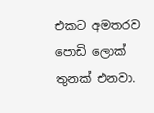එකට අමතරව පොඩි ලොක් තුනක් එනවා.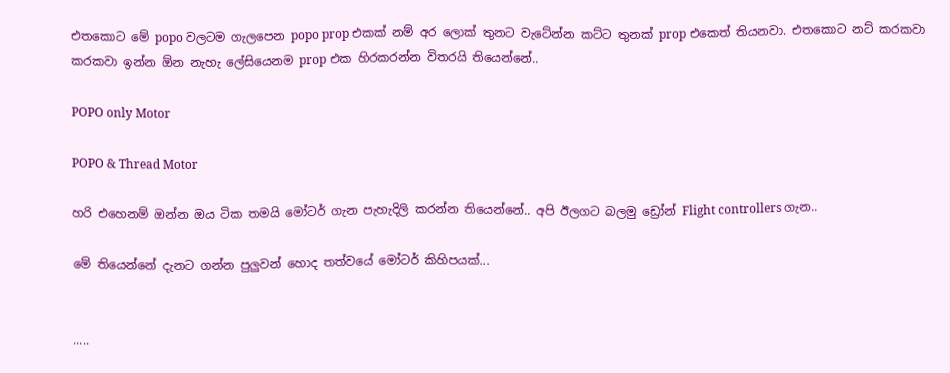එතකොට මේ popo වලටම ගැලපෙන popo prop එකක් නම් අර ලොක් තුනට වැටේන්න කට්ට තුනක් prop එකෙත් තියනවා. එතකොට නට් කරකවා කරකවා ඉන්න ඕන නැහැ ලේසියෙනම prop එක හිරකරන්න විතරයි තියෙන්නේ..

POPO only Motor

POPO & Thread Motor

හරි එහෙනම් ඔන්න ඔය ටික තමයි මෝටර් ගැන පැහැදිලි කරන්න තියෙන්නේ.. අපි ඊලගට බලමු ඩ්‍රෝන් Flight controllers ගැන..

මේ තියෙන්නේ දැනට ගන්න පුලුවන් හොද තත්වයේ මෝටර් කිහිපයක්...


.....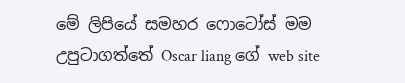මේ ලිපියේ සමහර ෆොටෝස් මම උපුටාගත්තේ Oscar liang ගේ web site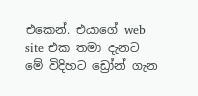එකෙන්. එයාගේ web site එක තමා දැනට මේ විදිහට ඩ්‍රෝන් ගැන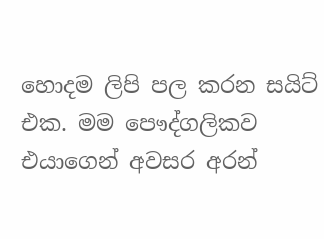හොදම ලිපි පල කරන සයිට් එක. මම පෞද්ගලිකව එයාගෙන් අවසර අරන්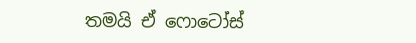තමයි ඒ ෆොටෝස්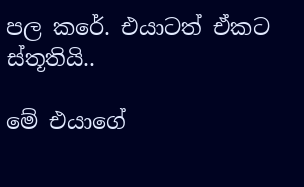පල කරේ. එයාටත් ඒකට ස්තූතියි..

මේ එයාගේ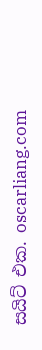සයිට් එක. oscarliang.com